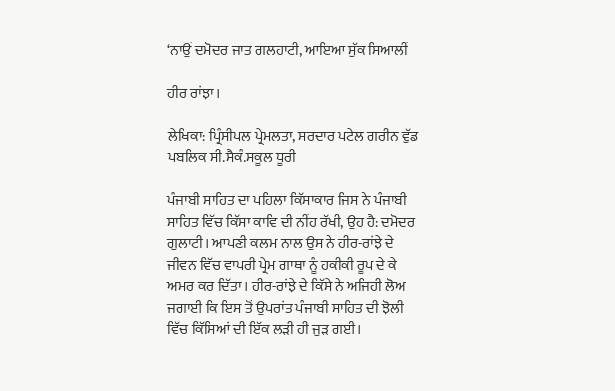‘ਨਾਉਂ ਦਮੋਦਰ ਜਾਤ ਗਲਹਾਟੀ, ਆਇਆ ਸੁੱਕ ਸਿਆਲੀਂ

ਹੀਰ ਰਾਂਝਾ।

ਲੇਖਿਕਾ: ਪ੍ਰਿੰਸੀਪਲ ਪ੍ਰੇਮਲਤਾ, ਸਰਦਾਰ ਪਟੇਲ ਗਰੀਨ ਵੁੱਡ ਪਬਲਿਕ ਸੀ.ਸੈਕੰ.ਸਕੂਲ ਧੂਰੀ

ਪੰਜਾਬੀ ਸਾਹਿਤ ਦਾ ਪਹਿਲਾ ਕਿੱਸਾਕਾਰ ਜਿਸ ਨੇ ਪੰਜਾਬੀ ਸਾਹਿਤ ਵਿੱਚ ਕਿੱਸਾ ਕਾਵਿ ਦੀ ਨੀਂਹ ਰੱਖੀ, ਉਹ ਹੈ: ਦਮੋਦਰ ਗੁਲਾਟੀ। ਆਪਣੀ ਕਲਮ ਨਾਲ ਉਸ ਨੇ ਹੀਰ-ਰਾਂਝੇ ਦੇ ਜੀਵਨ ਵਿੱਚ ਵਾਪਰੀ ਪ੍ਰੇਮ ਗਾਥਾ ਨੂੰ ਹਕੀਕੀ ਰੂਪ ਦੇ ਕੇ ਅਮਰ ਕਰ ਦਿੱਤਾ। ਹੀਰ-ਰਾਂਝੇ ਦੇ ਕਿੱਸੇ ਨੇ ਅਜਿਹੀ ਲੋਅ ਜਗਾਈ ਕਿ ਇਸ ਤੋਂ ਉਪਰਾਂਤ ਪੰਜਾਬੀ ਸਾਹਿਤ ਦੀ ਝੋਲੀ ਵਿੱਚ ਕਿੱਸਿਆਂ ਦੀ ਇੱਕ ਲੜੀ ਹੀ ਜੁੜ ਗਈ।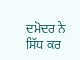ਦਮੋਦਰ ਨੇ ਸਿੱਧ ਕਰ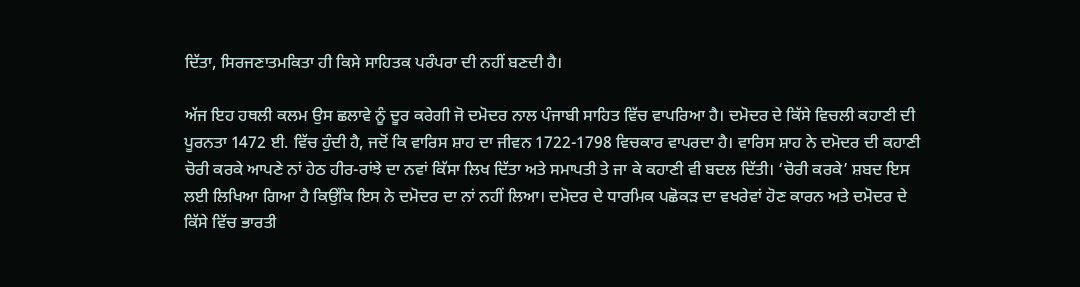ਦਿੱਤਾ, ਸਿਰਜਣਾਤਮਕਿਤਾ ਹੀ ਕਿਸੇ ਸਾਹਿਤਕ ਪਰੰਪਰਾ ਦੀ ਨਹੀਂ ਬਣਦੀ ਹੈ।

ਅੱਜ ਇਹ ਹਥਲੀ ਕਲਮ ਉਸ ਛਲਾਵੇ ਨੂੰ ਦੂਰ ਕਰੇਗੀ ਜੋ ਦਮੋਦਰ ਨਾਲ ਪੰਜਾਬੀ ਸਾਹਿਤ ਵਿੱਚ ਵਾਪਰਿਆ ਹੈ। ਦਮੋਦਰ ਦੇ ਕਿੱਸੇ ਵਿਚਲੀ ਕਹਾਣੀ ਦੀ ਪੂਰਨਤਾ 1472 ਈ. ਵਿੱਚ ਹੁੰਦੀ ਹੈ, ਜਦੋਂ ਕਿ ਵਾਰਿਸ ਸ਼ਾਹ ਦਾ ਜੀਵਨ 1722-1798 ਵਿਚਕਾਰ ਵਾਪਰਦਾ ਹੈ। ਵਾਰਿਸ ਸ਼ਾਹ ਨੇ ਦਮੋਦਰ ਦੀ ਕਹਾਣੀ ਚੋਰੀ ਕਰਕੇ ਆਪਣੇ ਨਾਂ ਹੇਠ ਹੀਰ-ਰਾਂਝੇ ਦਾ ਨਵਾਂ ਕਿੱਸਾ ਲਿਖ ਦਿੱਤਾ ਅਤੇ ਸਮਾਪਤੀ ਤੇ ਜਾ ਕੇ ਕਹਾਣੀ ਵੀ ਬਦਲ ਦਿੱਤੀ। ‘ਚੋਰੀ ਕਰਕੇ’ ਸ਼ਬਦ ਇਸ ਲਈ ਲਿਖਿਆ ਗਿਆ ਹੈ ਕਿਉਂਕਿ ਇਸ ਨੇ ਦਮੋਦਰ ਦਾ ਨਾਂ ਨਹੀਂ ਲਿਆ। ਦਮੋਦਰ ਦੇ ਧਾਰਮਿਕ ਪਛੋਕੜ ਦਾ ਵਖਰੇਵਾਂ ਹੋਣ ਕਾਰਨ ਅਤੇ ਦਮੋਦਰ ਦੇ ਕਿੱਸੇ ਵਿੱਚ ਭਾਰਤੀ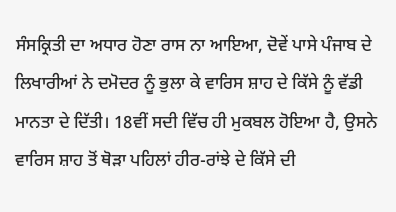ਸੰਸਕ੍ਰਿਤੀ ਦਾ ਅਧਾਰ ਹੋਣਾ ਰਾਸ ਨਾ ਆਇਆ, ਦੋਵੇਂ ਪਾਸੇ ਪੰਜਾਬ ਦੇ ਲਿਖਾਰੀਆਂ ਨੇ ਦਮੋਦਰ ਨੂੰ ਭੁਲਾ ਕੇ ਵਾਰਿਸ ਸ਼ਾਹ ਦੇ ਕਿੱਸੇ ਨੂੰ ਵੱਡੀ ਮਾਨਤਾ ਦੇ ਦਿੱਤੀ। 18ਵੀਂ ਸਦੀ ਵਿੱਚ ਹੀ ਮੁਕਬਲ ਹੋਇਆ ਹੈ, ਉਸਨੇ ਵਾਰਿਸ ਸ਼ਾਹ ਤੋਂ ਥੋੜਾ ਪਹਿਲਾਂ ਹੀਰ-ਰਾਂਝੇ ਦੇ ਕਿੱਸੇ ਦੀ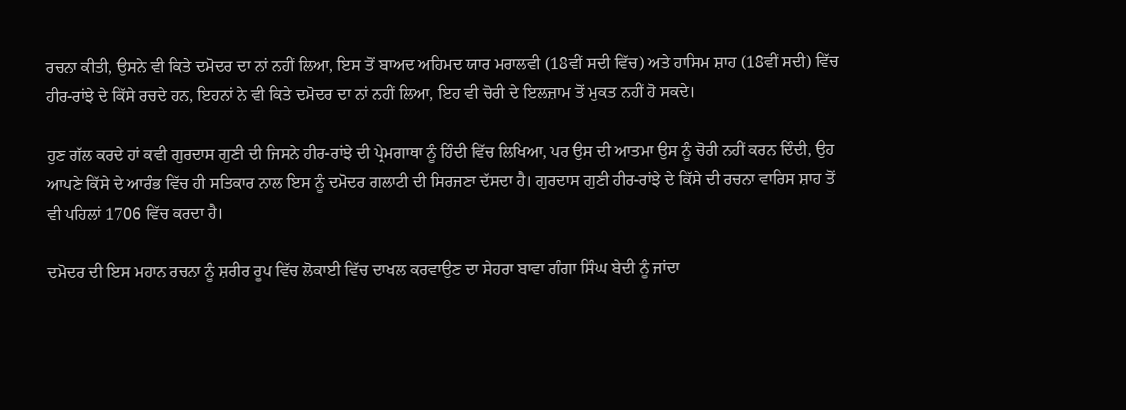ਰਚਨਾ ਕੀਤੀ, ਉਸਨੇ ਵੀ ਕਿਤੇ ਦਮੋਦਰ ਦਾ ਨਾਂ ਨਹੀਂ ਲਿਆ, ਇਸ ਤੋਂ ਬਾਅਦ ਅਹਿਮਦ ਯਾਰ ਮਰਾਲਵੀ (18ਵੀਂ ਸਦੀ ਵਿੱਚ) ਅਤੇ ਹਾਸਿਮ ਸ਼ਾਹ (18ਵੀਂ ਸਦੀ) ਵਿੱਚ ਹੀਰ-ਰਾਂਝੇ ਦੇ ਕਿੱਸੇ ਰਚਦੇ ਹਨ, ਇਹਨਾਂ ਨੇ ਵੀ ਕਿਤੇ ਦਮੋਦਰ ਦਾ ਨਾਂ ਨਹੀਂ ਲਿਆ, ਇਹ ਵੀ ਚੋਰੀ ਦੇ ਇਲਜ਼ਾਮ ਤੋਂ ਮੁਕਤ ਨਹੀਂ ਹੋ ਸਕਦੇ।

ਹੁਣ ਗੱਲ ਕਰਦੇ ਹਾਂ ਕਵੀ ਗੁਰਦਾਸ ਗੁਣੀ ਦੀ ਜਿਸਨੇ ਹੀਰ-ਰਾਂਝੇ ਦੀ ਪ੍ਰੇਮਗਾਥਾ ਨੂੰ ਹਿੰਦੀ ਵਿੱਚ ਲਿਖਿਆ, ਪਰ ਉਸ ਦੀ ਆਤਮਾ ਉਸ ਨੂੰ ਚੋਰੀ ਨਹੀਂ ਕਰਨ ਦਿੰਦੀ, ਉਹ ਆਪਣੇ ਕਿੱਸੇ ਦੇ ਆਰੰਭ ਵਿੱਚ ਹੀ ਸਤਿਕਾਰ ਨਾਲ ਇਸ ਨੂੰ ਦਮੋਦਰ ਗਲਾਟੀ ਦੀ ਸਿਰਜਣਾ ਦੱਸਦਾ ਹੈ। ਗੁਰਦਾਸ ਗੁਣੀ ਹੀਰ-ਰਾਂਝੇ ਦੇ ਕਿੱਸੇ ਦੀ ਰਚਨਾ ਵਾਰਿਸ ਸ਼ਾਹ ਤੋਂ ਵੀ ਪਹਿਲਾਂ 1706 ਵਿੱਚ ਕਰਦਾ ਹੈ।

ਦਮੋਦਰ ਦੀ ਇਸ ਮਹਾਨ ਰਚਨਾ ਨੂੰ ਸ਼ਰੀਰ ਰੂਪ ਵਿੱਚ ਲੋਕਾਈ ਵਿੱਚ ਦਾਖਲ ਕਰਵਾਉਣ ਦਾ ਸੇਹਰਾ ਬਾਵਾ ਗੰਗਾ ਸਿੰਘ ਬੇਦੀ ਨੂੰ ਜਾਂਦਾ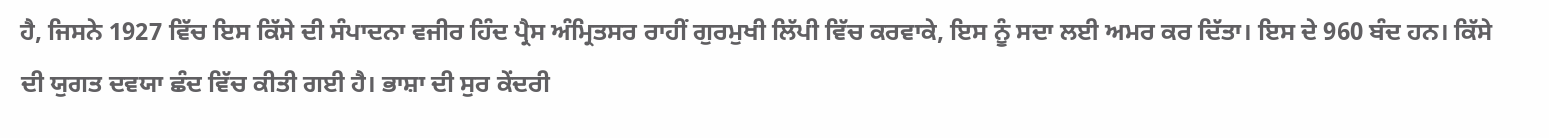ਹੈ, ਜਿਸਨੇ 1927 ਵਿੱਚ ਇਸ ਕਿੱਸੇ ਦੀ ਸੰਪਾਦਨਾ ਵਜੀਰ ਹਿੰਦ ਪ੍ਰੈਸ ਅੰਮ੍ਰਿਤਸਰ ਰਾਹੀਂ ਗੁਰਮੁਖੀ ਲਿੱਪੀ ਵਿੱਚ ਕਰਵਾਕੇ, ਇਸ ਨੂੰ ਸਦਾ ਲਈ ਅਮਰ ਕਰ ਦਿੱਤਾ। ਇਸ ਦੇ 960 ਬੰਦ ਹਨ। ਕਿੱਸੇ ਦੀ ਯੁਗਤ ਦਵਯਾ ਛੰਦ ਵਿੱਚ ਕੀਤੀ ਗਈ ਹੈ। ਭਾਸ਼ਾ ਦੀ ਸੁਰ ਕੇਂਦਰੀ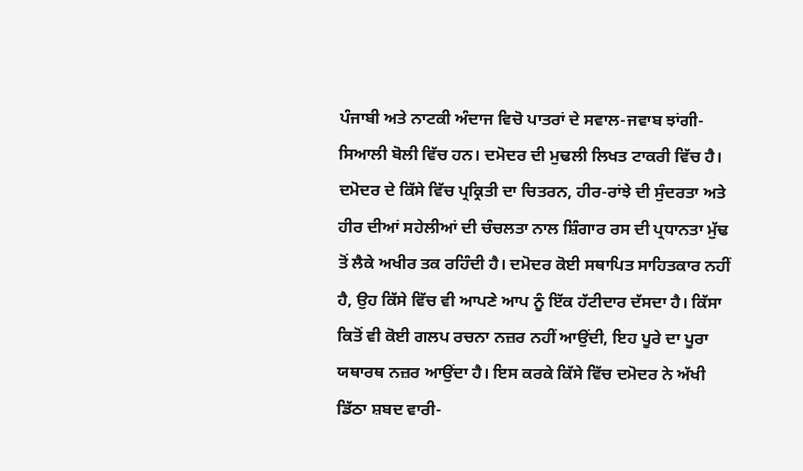ਪੰਜਾਬੀ ਅਤੇ ਨਾਟਕੀ ਅੰਦਾਜ ਵਿਚੋ ਪਾਤਰਾਂ ਦੇ ਸਵਾਲ-ਜਵਾਬ ਝਾਂਗੀ-ਸਿਆਲੀ ਬੋਲੀ ਵਿੱਚ ਹਨ। ਦਮੋਦਰ ਦੀ ਮੁਢਲੀ ਲਿਖਤ ਟਾਕਰੀ ਵਿੱਚ ਹੈ। ਦਮੋਦਰ ਦੇ ਕਿੱਸੇ ਵਿੱਚ ਪ੍ਰਕ੍ਰਿਤੀ ਦਾ ਚਿਤਰਨ, ਹੀਰ-ਰਾਂਝੇ ਦੀ ਸੁੰਦਰਤਾ ਅਤੇ ਹੀਰ ਦੀਆਂ ਸਹੇਲੀਆਂ ਦੀ ਚੰਚਲਤਾ ਨਾਲ ਸ਼ਿੰਗਾਰ ਰਸ ਦੀ ਪ੍ਰਧਾਨਤਾ ਮੁੱਢ ਤੋਂ ਲੈਕੇ ਅਖੀਰ ਤਕ ਰਹਿੰਦੀ ਹੈ। ਦਮੋਦਰ ਕੋਈ ਸਥਾਪਿਤ ਸਾਹਿਤਕਾਰ ਨਹੀਂ ਹੈ, ਉਹ ਕਿੱਸੇ ਵਿੱਚ ਵੀ ਆਪਣੇ ਆਪ ਨੂੰ ਇੱਕ ਹੱਟੀਦਾਰ ਦੱਸਦਾ ਹੈ। ਕਿੱਸਾ ਕਿਤੋਂ ਵੀ ਕੋਈ ਗਲਪ ਰਚਨਾ ਨਜ਼ਰ ਨਹੀਂ ਆਉਂਦੀ, ਇਹ ਪੂਰੇ ਦਾ ਪੂਰਾ ਯਥਾਰਥ ਨਜ਼ਰ ਆਉਂਦਾ ਹੈ। ਇਸ ਕਰਕੇ ਕਿੱਸੇ ਵਿੱਚ ਦਮੋਦਰ ਨੇ ਅੱਖੀ ਡਿੱਠਾ ਸ਼ਬਦ ਵਾਰੀ-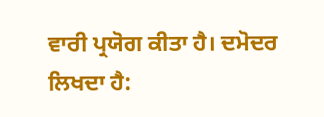ਵਾਰੀ ਪ੍ਰਯੋਗ ਕੀਤਾ ਹੈ। ਦਮੋਦਰ ਲਿਖਦਾ ਹੈ: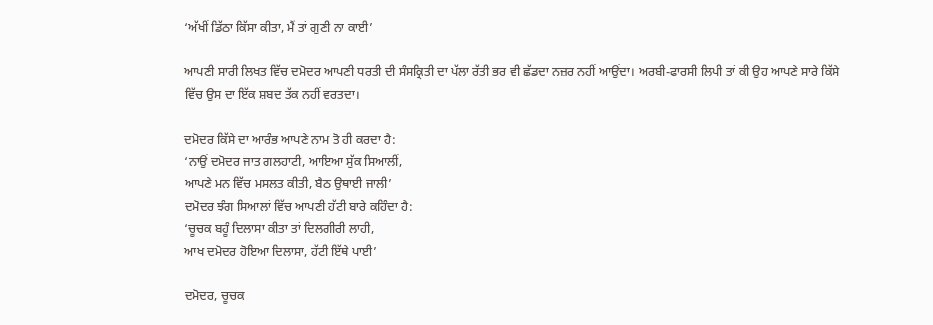‘ਅੱਖੀਂ ਡਿੱਠਾ ਕਿੱਸਾ ਕੀਤਾ, ਮੈਂ ਤਾਂ ਗੁਣੀ ਨਾ ਕਾਈ’

ਆਪਣੀ ਸਾਰੀ ਲਿਖਤ ਵਿੱਚ ਦਮੋਦਰ ਆਪਣੀ ਧਰਤੀ ਦੀ ਸੰਸਕ੍ਰਿਤੀ ਦਾ ਪੱਲਾ ਰੱਤੀ ਭਰ ਵੀ ਛੱਡਦਾ ਨਜ਼ਰ ਨਹੀਂ ਆਉਂਦਾ। ਅਰਬੀ-ਫਾਰਸੀ ਲਿਪੀ ਤਾਂ ਕੀ ਉਹ ਆਪਣੇ ਸਾਰੇ ਕਿੱਸੇ ਵਿੱਚ ਉਸ ਦਾ ਇੱਕ ਸ਼ਬਦ ਤੱਕ ਨਹੀਂ ਵਰਤਦਾ।

ਦਮੋਦਰ ਕਿੱਸੇ ਦਾ ਆਰੰਭ ਆਪਣੇ ਨਾਮ ਤੋ ਹੀ ਕਰਦਾ ਹੈ:
‘ਨਾਉਂ ਦਮੋਦਰ ਜਾਤ ਗਲਹਾਟੀ, ਆਇਆ ਸੁੱਕ ਸਿਆਲੀਂ,
ਆਪਣੇ ਮਨ ਵਿੱਚ ਮਸਲਤ ਕੀਤੀ, ਬੈਠ ਉਥਾਈ ਜਾਲੀ’
ਦਮੋਦਰ ਝੰਗ ਸਿਆਲਾਂ ਵਿੱਚ ਆਪਣੀ ਹੱਟੀ ਬਾਰੇ ਕਹਿੰਦਾ ਹੈ:
‘ਚੂਚਕ ਬਹੂੰ ਦਿਲਾਸਾ ਕੀਤਾ ਤਾਂ ਦਿਲਗੀਰੀ ਲਾਹੀ,
ਆਖ ਦਮੋਦਰ ਹੋਇਆ ਦਿਲਾਸਾ, ਹੱਟੀ ਇੱਥੇ ਪਾਈ’

ਦਮੋਦਰ, ਚੂਚਕ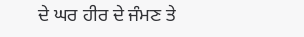ਦੇ ਘਰ ਹੀਰ ਦੇ ਜੰਮਣ ਤੇ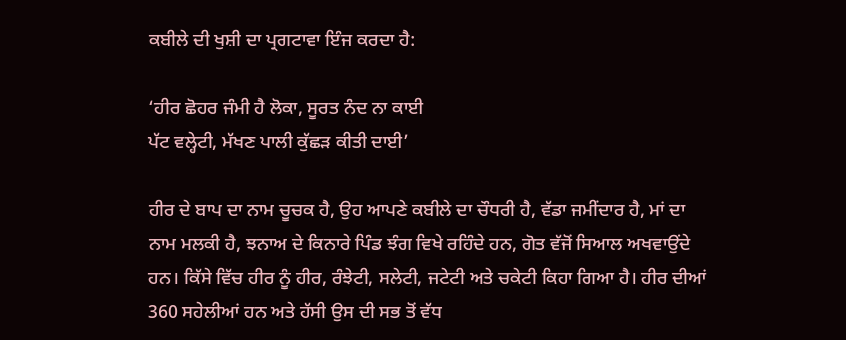ਕਬੀਲੇ ਦੀ ਖੁਸ਼ੀ ਦਾ ਪ੍ਰਗਟਾਵਾ ਇੰਜ ਕਰਦਾ ਹੈ:

‘ਹੀਰ ਛੋਹਰ ਜੰਮੀ ਹੈ ਲੋਕਾ, ਸੂਰਤ ਨੰਦ ਨਾ ਕਾਈ
ਪੱਟ ਵਲ੍ਹੇਟੀ, ਮੱਖਣ ਪਾਲੀ ਕੁੱਛੜ ਕੀਤੀ ਦਾਈ’

ਹੀਰ ਦੇ ਬਾਪ ਦਾ ਨਾਮ ਚੂਚਕ ਹੈ, ਉਹ ਆਪਣੇ ਕਬੀਲੇ ਦਾ ਚੌਧਰੀ ਹੈ, ਵੱਡਾ ਜਮੀਂਦਾਰ ਹੈ, ਮਾਂ ਦਾ ਨਾਮ ਮਲਕੀ ਹੈ, ਝਨਾਅ ਦੇ ਕਿਨਾਰੇ ਪਿੰਡ ਝੰਗ ਵਿਖੇ ਰਹਿੰਦੇ ਹਨ, ਗੋਤ ਵੱਜੋਂ ਸਿਆਲ ਅਖਵਾਉਂਦੇ ਹਨ। ਕਿੱਸੇ ਵਿੱਚ ਹੀਰ ਨੂੰ ਹੀਰ, ਰੰਝੇਟੀ, ਸਲੇਟੀ, ਜਟੇਟੀ ਅਤੇ ਚਕੇਟੀ ਕਿਹਾ ਗਿਆ ਹੈ। ਹੀਰ ਦੀਆਂ 360 ਸਹੇਲੀਆਂ ਹਨ ਅਤੇ ਹੱਸੀ ਉਸ ਦੀ ਸਭ ਤੋਂ ਵੱਧ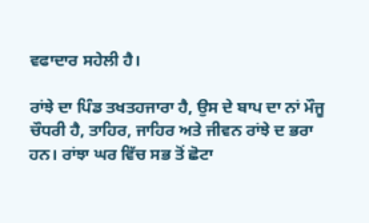ਵਫਾਦਾਰ ਸਹੇਲੀ ਹੈ।

ਰਾਂਝੇ ਦਾ ਪਿੰਡ ਤਖਤਹਜਾਰਾ ਹੈ, ਉਸ ਦੇ ਬਾਪ ਦਾ ਨਾਂ ਮੌਜੂ ਚੌਧਰੀ ਹੈ, ਤਾਹਿਰ, ਜਾਹਿਰ ਅਤੇ ਜੀਵਨ ਰਾਂਝੇ ਦ ਭਰਾ ਹਨ। ਰਾਂਝਾ ਘਰ ਵਿੱਚ ਸਭ ਤੋਂ ਛੋਟਾ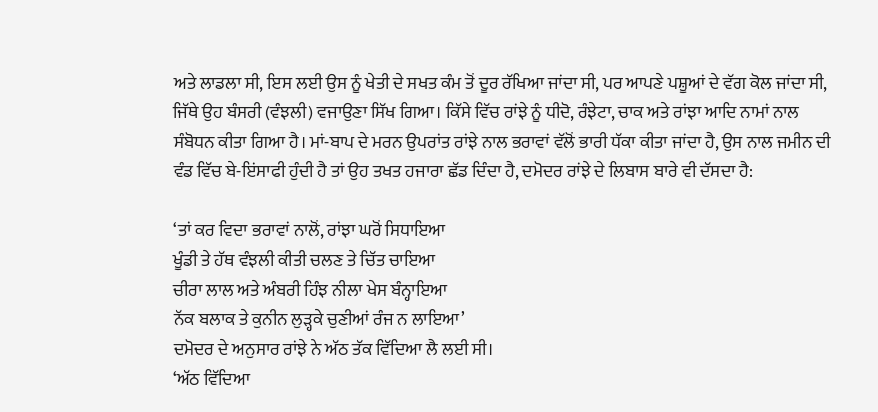ਅਤੇ ਲਾਡਲਾ ਸੀ, ਇਸ ਲਈ ਉਸ ਨੂੰ ਖੇਤੀ ਦੇ ਸਖਤ ਕੰਮ ਤੋਂ ਦੂਰ ਰੱਖਿਆ ਜਾਂਦਾ ਸੀ, ਪਰ ਆਪਣੇ ਪਸ਼ੂਆਂ ਦੇ ਵੱਗ ਕੋਲ ਜਾਂਦਾ ਸੀ, ਜਿੱਥੇ ਉਹ ਬੰਸਰੀ (ਵੰਝਲੀ) ਵਜਾਉਣਾ ਸਿੱਖ ਗਿਆ। ਕਿੱਸੇ ਵਿੱਚ ਰਾਂਝੇ ਨੂੰ ਧੀਦੋ, ਰੰਝੇਟਾ, ਚਾਕ ਅਤੇ ਰਾਂਝਾ ਆਦਿ ਨਾਮਾਂ ਨਾਲ ਸੰਬੋਧਨ ਕੀਤਾ ਗਿਆ ਹੈ। ਮਾਂ-ਬਾਪ ਦੇ ਮਰਨ ਉਪਰਾਂਤ ਰਾਂਝੇ ਨਾਲ ਭਰਾਵਾਂ ਵੱਲੋਂ ਭਾਰੀ ਧੱਕਾ ਕੀਤਾ ਜਾਂਦਾ ਹੈ, ਉਸ ਨਾਲ ਜਮੀਨ ਦੀ ਵੰਡ ਵਿੱਚ ਬੇ-ਇਂਸਾਫੀ ਹੁੰਦੀ ਹੈ ਤਾਂ ਉਹ ਤਖਤ ਹਜਾਰਾ ਛੱਡ ਦਿੰਦਾ ਹੈ, ਦਮੋਦਰ ਰਾਂਝੇ ਦੇ ਲਿਬਾਸ ਬਾਰੇ ਵੀ ਦੱਸਦਾ ਹੈ:

‘ਤਾਂ ਕਰ ਵਿਦਾ ਭਰਾਵਾਂ ਨਾਲੋਂ, ਰਾਂਝਾ ਘਰੋਂ ਸਿਧਾਇਆ
ਖੂੰਡੀ ਤੇ ਹੱਥ ਵੰਝਲੀ ਕੀਤੀ ਚਲਣ ਤੇ ਚਿੱਤ ਚਾਇਆ
ਚੀਰਾ ਲਾਲ ਅਤੇ ਅੰਬਰੀ ਹਿੰਝ ਨੀਲਾ ਖੇਸ ਬੰਨ੍ਹਾਇਆ
ਨੱਕ ਬਲਾਕ ਤੇ ਕੁਨੀਨ ਲੁੜ੍ਹਕੇ ਚੁਣੀਆਂ ਰੰਜ ਨ ਲਾਇਆ’
ਦਮੋਦਰ ਦੇ ਅਨੁਸਾਰ ਰਾਂਝੇ ਨੇ ਅੱਠ ਤੱਕ ਵਿੱਦਿਆ ਲੈ ਲਈ ਸੀ।
‘ਅੱਠ ਵਿੱਦਿਆ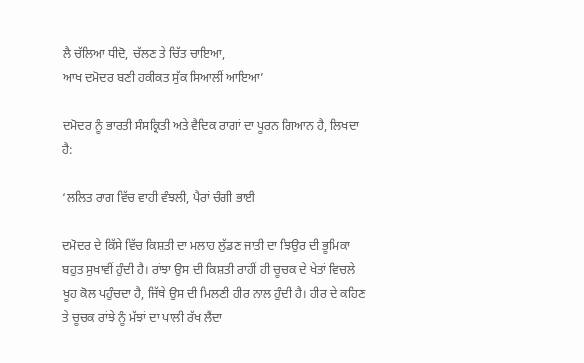ਲੈ ਚੱਲਿਆ ਧੀਦੋ, ਚੱਲਣ ਤੇ ਚਿੱਤ ਚਾਇਆ,
ਆਖ ਦਮੋਦਰ ਬਣੀ ਹਕੀਕਤ ਸੁੱਕ ਸਿਆਲੀਂ ਆਇਆ’

ਦਮੋਦਰ ਨੂੰ ਭਾਰਤੀ ਸੰਸਕ੍ਰਿਤੀ ਅਤੇ ਵੈਦਿਕ ਰਾਗਾਂ ਦਾ ਪੂਰਨ ਗਿਆਨ ਹੈ, ਲਿਖਦਾ ਹੈ:

‘ਲਲਿਤ ਰਾਗ ਵਿੱਚ ਵਾਹੀ ਵੰਝਲੀ, ਪੈਰਾਂ ਚੰਗੀ ਭਾਈ

ਦਮੋਦਰ ਦੇ ਕਿੱਸੇ ਵਿੱਚ ਕਿਸ਼ਤੀ ਦਾ ਮਲਾਹ ਲੁੱਡਣ ਜਾਤੀ ਦਾ ਝਿਉਰ ਦੀ ਭੂਮਿਕਾ ਬਹੁਤ ਸੁਖਾਵੀਂ ਹੁੰਦੀ ਹੈ। ਰਾਂਝਾ ਉਸ ਦੀ ਕਿਸ਼ਤੀ ਰਾਹੀਂ ਹੀ ਚੂਚਕ ਦੇ ਖੇਤਾਂ ਵਿਚਲੇ ਖੂਹ ਕੋਲ ਪਹੁੰਚਦਾ ਹੈ, ਜਿੱਥੇ ਉਸ ਦੀ ਮਿਲਣੀ ਹੀਰ ਨਾਲ ਹੁੰਦੀ ਹੈ। ਹੀਰ ਦੇ ਕਹਿਣ ਤੇ ਚੂਚਕ ਰਾਂਝੇ ਨੂੰ ਮੱਝਾਂ ਦਾ ਪਾਲੀ ਰੱਖ ਲੈਂਦਾ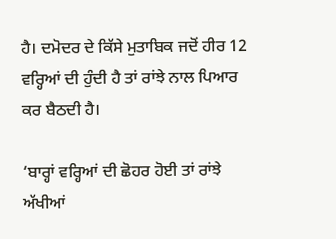ਹੈ। ਦਮੋਦਰ ਦੇ ਕਿੱਸੇ ਮੁਤਾਬਿਕ ਜਦੋਂ ਹੀਰ 12 ਵਰ੍ਹਿਆਂ ਦੀ ਹੁੰਦੀ ਹੈ ਤਾਂ ਰਾਂਝੇ ਨਾਲ ਪਿਆਰ ਕਰ ਬੈਠਦੀ ਹੈ।

‘ਬਾਰ੍ਹਾਂ ਵਰ੍ਹਿਆਂ ਦੀ ਛੋਹਰ ਹੋਈ ਤਾਂ ਰਾਂਝੇ ਅੱਖੀਆਂ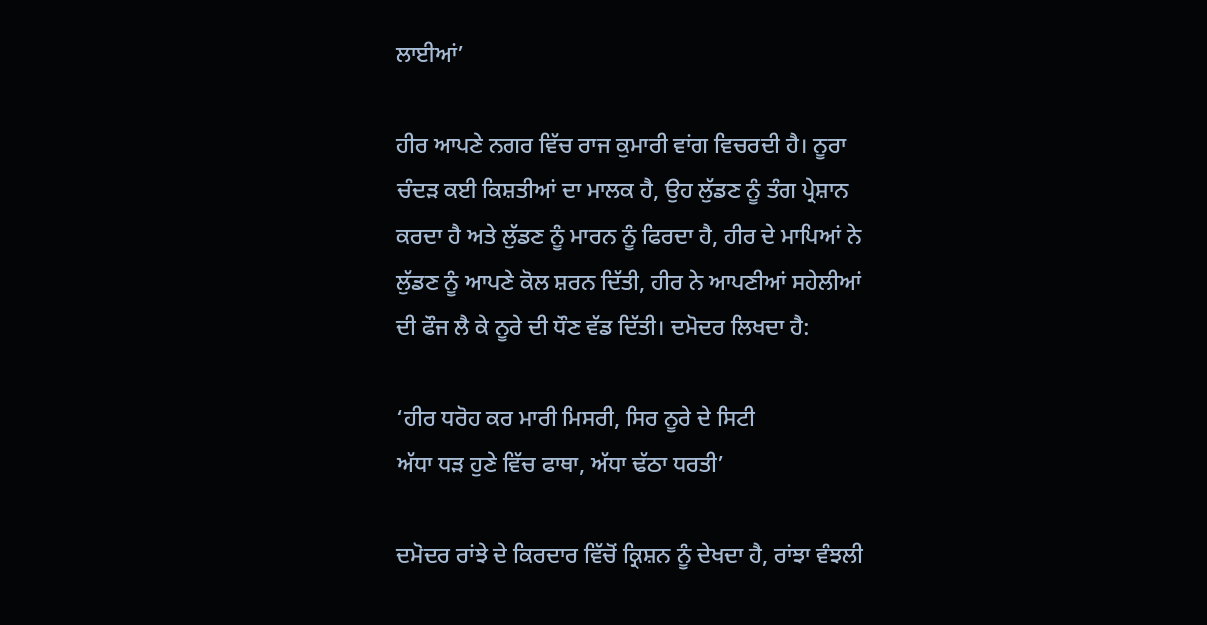ਲਾਈਆਂ’

ਹੀਰ ਆਪਣੇ ਨਗਰ ਵਿੱਚ ਰਾਜ ਕੁਮਾਰੀ ਵਾਂਗ ਵਿਚਰਦੀ ਹੈ। ਨੂਰਾ ਚੰਦੜ ਕਈ ਕਿਸ਼ਤੀਆਂ ਦਾ ਮਾਲਕ ਹੈ, ਉਹ ਲੁੱਡਣ ਨੂੰ ਤੰਗ ਪ੍ਰੇਸ਼ਾਨ ਕਰਦਾ ਹੈ ਅਤੇ ਲੁੱਡਣ ਨੂੰ ਮਾਰਨ ਨੂੰ ਫਿਰਦਾ ਹੈ, ਹੀਰ ਦੇ ਮਾਪਿਆਂ ਨੇ ਲੁੱਡਣ ਨੂੰ ਆਪਣੇ ਕੋਲ ਸ਼ਰਨ ਦਿੱਤੀ, ਹੀਰ ਨੇ ਆਪਣੀਆਂ ਸਹੇਲੀਆਂ ਦੀ ਫੌਜ ਲੈ ਕੇ ਨੂਰੇ ਦੀ ਧੌਣ ਵੱਡ ਦਿੱਤੀ। ਦਮੋਦਰ ਲਿਖਦਾ ਹੈ:

‘ਹੀਰ ਧਰੋਹ ਕਰ ਮਾਰੀ ਮਿਸਰੀ, ਸਿਰ ਨੂਰੇ ਦੇ ਸਿਟੀ
ਅੱਧਾ ਧੜ ਹੁਣੇ ਵਿੱਚ ਫਾਥਾ, ਅੱਧਾ ਢੱਠਾ ਧਰਤੀ’

ਦਮੋਦਰ ਰਾਂਝੇ ਦੇ ਕਿਰਦਾਰ ਵਿੱਚੋਂ ਕ੍ਰਿਸ਼ਨ ਨੂੰ ਦੇਖਦਾ ਹੈ, ਰਾਂਝਾ ਵੰਝਲੀ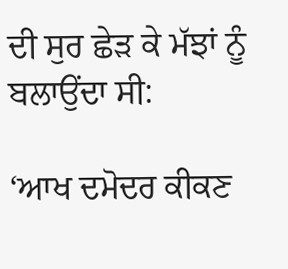ਦੀ ਸੁਰ ਛੇੜ ਕੇ ਮੱਝਾਂ ਨੂੰ ਬਲਾਉਂਦਾ ਸੀ:

‘ਆਖ ਦਮੋਦਰ ਕੀਕਣ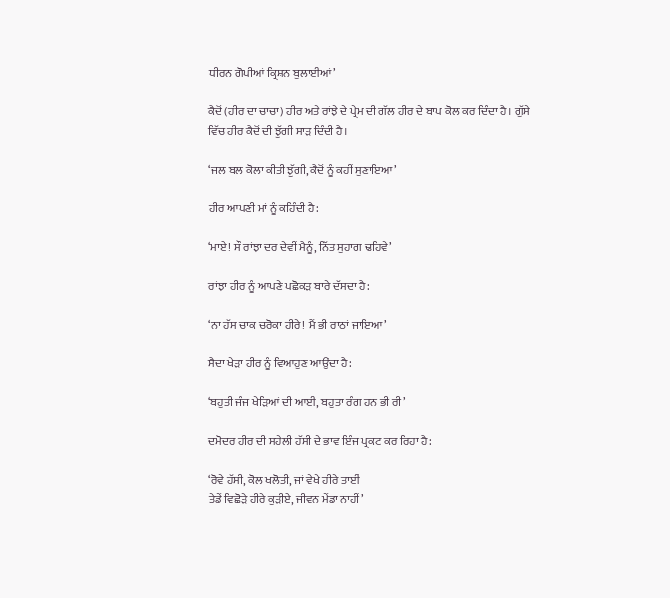ਧੀਰਨ ਗੋਪੀਆਂ ਕ੍ਰਿਸ਼ਨ ਬੁਲਾਈਆਂ’

ਕੈਦੋਂ (ਹੀਰ ਦਾ ਚਾਚਾ) ਹੀਰ ਅਤੇ ਰਾਂਝੇ ਦੇ ਪ੍ਰੇਮ ਦੀ ਗੱਲ ਹੀਰ ਦੇ ਬਾਪ ਕੋਲ ਕਰ ਦਿੰਦਾ ਹੈ। ਗੁੱਸੇ ਵਿੱਚ ਹੀਰ ਕੈਦੋਂ ਦੀ ਝੁੱਗੀ ਸਾੜ ਦਿੰਦੀ ਹੈ।

‘ਜਲ ਬਲ ਕੋਲਾ ਕੀਤੀ ਝੁੱਗੀ, ਕੈਦੋਂ ਨੂੰ ਕਹੀਂ ਸੁਣਾਇਆ’

ਹੀਰ ਆਪਣੀ ਮਾਂ ਨੂੰ ਕਹਿੰਦੀ ਹੈ:

‘ਮਾਏ! ਸੌ ਰਾਂਝਾ ਦਰ ਦੇਵੀਂ ਮੈਨੂੰ, ਨਿੱਤ ਸੁਹਾਗ ਢਹਿਵੇ’

ਰਾਂਝਾ ਹੀਰ ਨੂੰ ਆਪਣੇ ਪਛੋਕੜ ਬਾਰੇ ਦੱਸਦਾ ਹੈ:

‘ਨਾ ਹੱਸ ਚਾਕ ਚਰੋਕਾ ਹੀਰੇ! ਮੈਂ ਭੀ ਰਾਠਾਂ ਜਾਇਆ’

ਸੈਦਾ ਖੇੜਾ ਹੀਰ ਨੂੰ ਵਿਆਹੁਣ ਆਉਂਦਾ ਹੈ:

‘ਬਹੁਤੀ ਜੰਜ ਖੇੜਿਆਂ ਦੀ ਆਈ, ਬਹੁਤਾ ਰੰਗ ਹਨ ਭੀ ਰੀ’

ਦਮੋਦਰ ਹੀਰ ਦੀ ਸਹੇਲੀ ਹੱਸੀ ਦੇ ਭਾਵ ਇੰਜ ਪ੍ਰਕਟ ਕਰ ਰਿਹਾ ਹੈ:

‘ਰੋਵੇ ਹੱਸੀ, ਕੋਲ ਖਲੋਤੀ, ਜਾਂ ਵੇਖੇ ਹੀਰੇ ਤਾਈਂ
ਤੇਡੇਂ ਵਿਛੋੜੇ ਹੀਰੇ ਕੁੜੀਏ, ਜੀਵਨ ਮੇਂਡਾ ਨਾਹੀਂ’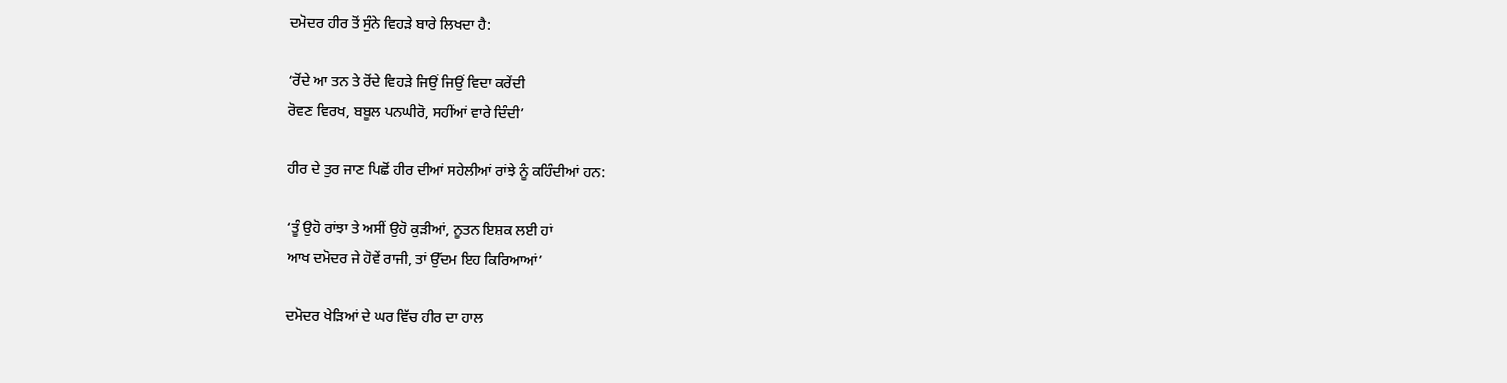ਦਮੋਦਰ ਹੀਰ ਤੋਂ ਸੁੰਨੇ ਵਿਹੜੇ ਬਾਰੇ ਲਿਖਦਾ ਹੈ:

‘ਰੋਂਦੇ ਆ ਤਨ ਤੇ ਰੋਂਦੇ ਵਿਹੜੇ ਜਿਉਂ ਜਿਉਂ ਵਿਦਾ ਕਰੇਂਦੀ
ਰੋਵਣ ਵਿਰਖ, ਬਬੂਲ ਪਨਘੀਰੋ, ਸਹੀਂਆਂ ਵਾਰੇ ਦਿੰਦੀ’

ਹੀਰ ਦੇ ਤੁਰ ਜਾਣ ਪਿਛੋਂ ਹੀਰ ਦੀਆਂ ਸਹੇਲੀਆਂ ਰਾਂਝੇ ਨੂੰ ਕਹਿੰਦੀਆਂ ਹਨ:

‘ਤੂੰ ਉਹੋ ਰਾਂਝਾ ਤੇ ਅਸੀਂ ਉਹੋ ਕੁੜੀਆਂ, ਨੂਤਨ ਇਸ਼ਕ ਲਈ ਹਾਂ
ਆਖ ਦਮੋਦਰ ਜੇ ਹੋਵੇਂ ਰਾਜੀ, ਤਾਂ ਉੱਦਮ ਇਹ ਕਿਰਿਆਆਂ’

ਦਮੋਦਰ ਖੇੜਿਆਂ ਦੇ ਘਰ ਵਿੱਚ ਹੀਰ ਦਾ ਹਾਲ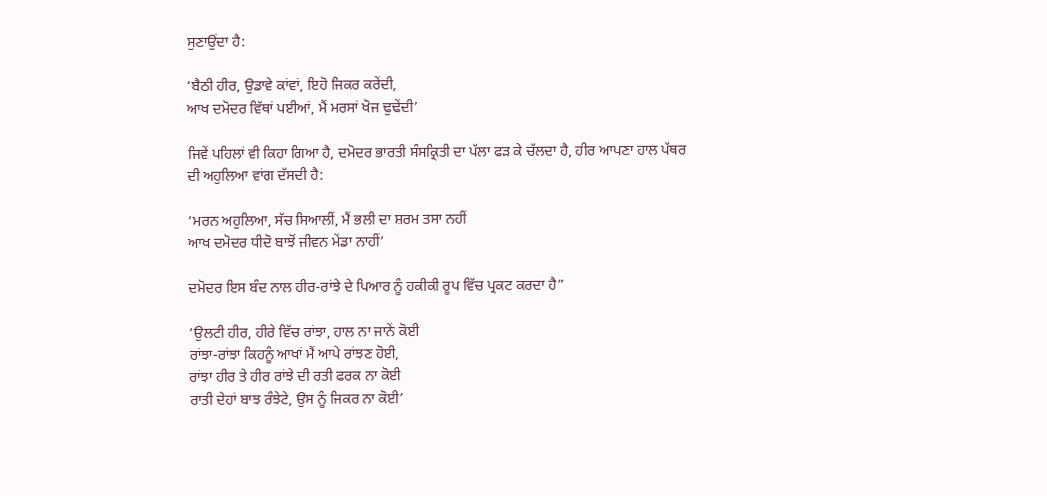ਸੁਣਾਉਂਦਾ ਹੈ:

‘ਬੈਠੀ ਹੀਰ, ਉਡਾਵੇ ਕਾਂਵਾਂ, ਇਹੋ ਜਿਕਰ ਕਰੇਂਦੀ,
ਆਖ ਦਮੋਦਰ ਵਿੱਥਾਂ ਪਈਆਂ, ਮੈਂ ਮਰਸਾਂ ਖੋਜ ਢੁਢੇਂਦੀ’

ਜਿਵੇਂ ਪਹਿਲਾਂ ਵੀ ਕਿਹਾ ਗਿਆ ਹੈ, ਦਮੋਦਰ ਭਾਰਤੀ ਸੰਸਕ੍ਰਿਤੀ ਦਾ ਪੱਲਾ ਫੜ ਕੇ ਚੱਲਦਾ ਹੈ, ਹੀਰ ਆਪਣਾ ਹਾਲ ਪੱਥਰ ਦੀ ਅਹੁਲਿਆ ਵਾਂਗ ਦੱਸਦੀ ਹੈ:

‘ਮਰਨ ਅਹੁਲਿਆ, ਸੱਚ ਸਿਆਲੀਂ, ਮੈਂ ਭਲੀ ਦਾ ਸ਼ਰਮ ਤਸਾ ਨਹੀਂ
ਆਖ ਦਮੋਦਰ ਧੀਦੋ ਬਾਝੋਂ ਜੀਵਨ ਮੇਂਡਾ ਨਾਹੀਂ’

ਦਮੋਦਰ ਇਸ ਬੰਦ ਨਾਲ ਹੀਰ-ਰਾਂਝੇ ਦੇ ਪਿਆਰ ਨੂੰ ਹਕੀਕੀ ਰੂਪ ਵਿੱਚ ਪ੍ਰਕਟ ਕਰਦਾ ਹੈ”

‘ਉਲਟੀ ਹੀਰ, ਹੀਰੇ ਵਿੱਚ ਰਾਂਝਾ, ਹਾਲ ਨਾ ਜਾਨੇਂ ਕੋਈ
ਰਾਂਝਾ-ਰਾਂਝਾ ਕਿਹਨੂੰ ਆਖਾਂ ਮੈਂ ਆਪੇ ਰਾਂਝਣ ਹੋਈ,
ਰਾਂਝਾ ਹੀਰ ਤੇ ਹੀਰ ਰਾਂਝੇ ਦੀ ਰਤੀ ਫਰਕ ਨਾ ਕੋਈ
ਰਾਤੀ ਦੇਹਾਂ ਬਾਝ ਰੰਝੇਟੇ, ਉਸ ਨੂੰ ਜਿਕਰ ਨਾ ਕੋਈ’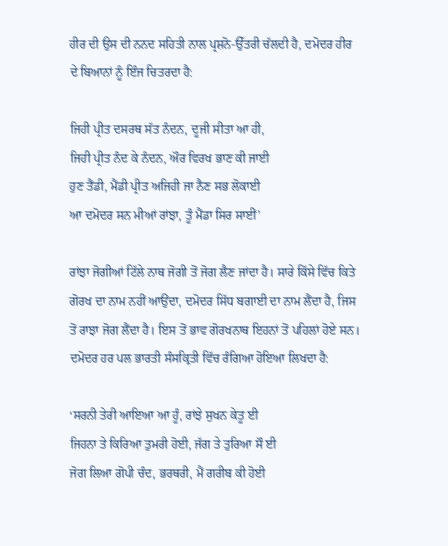ਹੀਰ ਦੀ ਉਸ ਦੀ ਨਨਦ ਸਹਿਤੀ ਨਾਲ ਪ੍ਰਸ਼ਨੋ-ਉੱਤਰੀ ਚੱਲਦੀ ਹੈ, ਦਮੋਦਰ ਹੀਰ ਦੇ ਬਿਆਨਾਂ ਨੂੰ ਇੰਜ ਚਿਤਰਦਾ ਹੈ:

ਜਿਹੀ ਪ੍ਰੀਤ ਦਸਰਥ ਸੱਤ ਨੰਦਨ, ਦੂਜੀ ਸੀਤਾ ਆ ਹੀ,
ਜਿਹੀ ਪ੍ਰੀਤ ਨੰਦ ਕੇ ਨੰਦਨ, ਔਰ ਵਿਰਖ ਭਾਣ ਕੀ ਜਾਈ
ਹੁਣ ਤੈਂਡੀ, ਮੈਂਡੀ ਪ੍ਰੀਤ ਅਜਿਹੀ ਜਾ ਨੈਣ ਸਭ ਲੋਕਾਈ
ਆ ਦਮੋਦਰ ਸਨ ਮੀਆਂ ਰਾਂਝਾ, ਤੂੰ ਮੈਂਡਾ ਸਿਰ ਸਾਈਂ’

ਰਾਂਝਾ ਜੋਗੀਆਂ ਟਿੱਲੇ ਨਾਥ ਜੋਗੀ ਤੋਂ ਜੋਗ ਲੈਣ ਜਾਂਦਾ ਹੈ। ਸਾਰੇ ਕਿੱਸੇ ਵਿੱਚ ਕਿਤੇ ਗੋਰਖ ਦਾ ਨਾਮ ਨਹੀਂ ਆਉਂਦਾ, ਦਮੋਦਰ ਸਿੱਧ ਬਗਾਈ ਦਾ ਨਾਮ ਲੈਂਦਾ ਹੈ, ਜਿਸ ਤੋਂ ਰਾਝਾ ਜੋਗ ਲੈਂਦਾ ਹੈ। ਇਸ ਤੋਂ ਭਾਵ ਗੋਰਖਨਾਥ ਇਹਨਾਂ ਤੋਂ ਪਹਿਲਾਂ ਹੋਏ ਸਨ। ਦਮੋਦਰ ਹਰ ਪਲ ਭਾਰਤੀ ਸੰਸਕ੍ਰਿਤੀ ਵਿੱਚ ਰੰਗਿਆ ਹੋਇਆ ਲਿਖਦਾ ਹੈ:

‘ਸਰਨੀ ਤੇਰੀ ਆਇਆ ਆ ਹੂੰ, ਰਾਂਝੇ ਸੁਖਨ ਕੇਤੂ ਈ
ਜਿਹਨਾ ਤੇ ਕਿਰਿਆ ਤੁਮਰੀ ਹੋਈ, ਜੱਗ ਤੇ ਤੁਰਿਆ ਸੌ ਈ
ਜੋਗ ਲਿਆ ਗੋਪੀ ਚੰਦ, ਭਰਥਰੀ, ਮੈਂ ਗਰੀਬ ਕੀ ਹੋਈ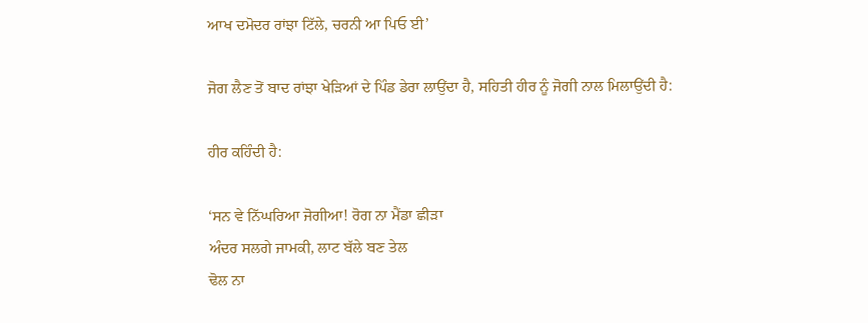ਆਖ ਦਮੋਦਰ ਰਾਂਝਾ ਟਿੱਲੇ, ਚਰਨੀ ਆ ਪਿਓ ਈ’

ਜੋਗ ਲੈਣ ਤੋਂ ਬਾਦ ਰਾਂਝਾ ਖੇੜਿਆਂ ਦੇ ਪਿੰਡ ਡੇਰਾ ਲਾਉਂਦਾ ਹੈ, ਸਹਿਤੀ ਹੀਰ ਨੂੰ ਜੋਗੀ ਨਾਲ ਮਿਲਾਉਂਦੀ ਹੈ:

ਹੀਰ ਕਹਿੰਦੀ ਹੈ:

‘ਸਨ ਵੇ ਨਿੱਘਰਿਆ ਜੋਗੀਆ! ਰੋਗ ਨਾ ਮੈਂਡਾ ਛੀੜਾ
ਅੰਦਰ ਸਲਗੇ ਜਾਮਕੀ, ਲਾਟ ਬੱਲੇ ਬਣ ਤੇਲ
ਢੋਲ ਨਾ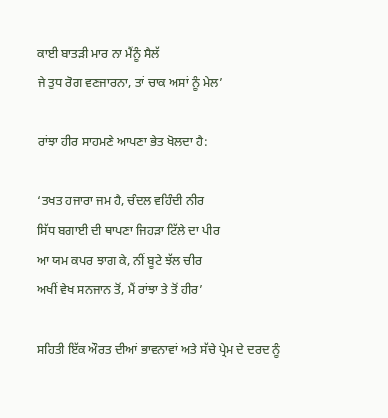ਕਾਈ ਬਾਤੜੀ ਮਾਰ ਨਾ ਮੈਂਨੂੰ ਸੈਲੱ
ਜੇ ਤੁਧ ਰੋਗ ਵਣਜਾਰਨਾ, ਤਾਂ ਚਾਕ ਅਸਾਂ ਨੂੰ ਮੇਲ’

ਰਾਂਝਾ ਹੀਰ ਸਾਹਮਣੇ ਆਪਣਾ ਭੇਤ ਖੋਲਦਾ ਹੈ:

‘ਤਖਤ ਹਜਾਰਾ ਜਮ ਹੈ, ਚੰਦਲ ਵਹਿੰਦੀ ਨੀਰ
ਸਿੱਧ ਬਗਾਈ ਦੀ ਥਾਪਣਾ ਜਿਹੜਾ ਟਿੱਲੇ ਦਾ ਪੀਰ
ਆ ਯਮ ਕਪਰ ਝਾਗ ਕੇ, ਨੀਂ ਬੂਟੇ ਝੱਲ ਚੀਰ
ਅਖੀਂ ਵੇਖ ਸਨਜਾਨ ਤੋਂ, ਮੈਂ ਰਾਂਝਾ ਤੇ ਤੋਂ ਹੀਰ’

ਸਹਿਤੀ ਇੱਕ ਔਰਤ ਦੀਆਂ ਭਾਵਨਾਵਾਂ ਅਤੇ ਸੱਚੇ ਪ੍ਰੇਮ ਦੇ ਦਰਦ ਨੂੰ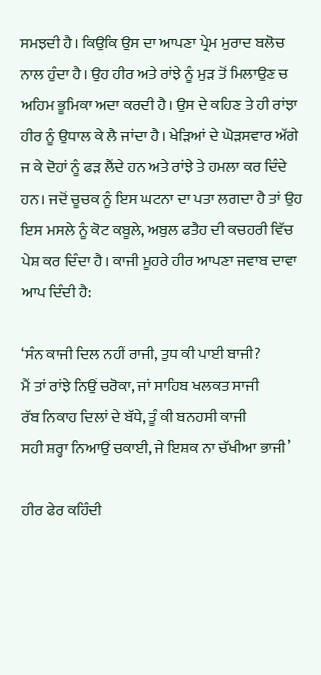ਸਮਝਦੀ ਹੈ। ਕਿਉਕਿ ਉਸ ਦਾ ਆਪਣਾ ਪ੍ਰੇਮ ਮੁਰਾਦ ਬਲੋਚ ਨਾਲ ਹੁੰਦਾ ਹੈ। ਉਹ ਹੀਰ ਅਤੇ ਰਾਂਝੇ ਨੂੰ ਮੁੜ ਤੋਂ ਮਿਲਾਉਣ ਚ ਅਹਿਮ ਭੂਮਿਕਾ ਅਦਾ ਕਰਦੀ ਹੈ। ਉਸ ਦੇ ਕਹਿਣ ਤੇ ਹੀ ਰਾਂਝਾ ਹੀਰ ਨੂੰ ਉਧਾਲ ਕੇ ਲੈ ਜਾਂਦਾ ਹੈ। ਖੇੜਿਆਂ ਦੇ ਘੋੜਸਵਾਰ ਅੱਗੇ ਜ ਕੇ ਦੋਹਾਂ ਨੂੰ ਫੜ ਲੈਂਦੇ ਹਨ ਅਤੇ ਰਾਂਝੇ ਤੇ ਹਮਲਾ ਕਰ ਦਿੰਦੇ ਹਨ। ਜਦੋਂ ਚੂਚਕ ਨੂੰ ਇਸ ਘਟਨਾ ਦਾ ਪਤਾ ਲਗਦਾ ਹੈ ਤਾਂ ਉਹ ਇਸ ਮਸਲੇ ਨੂੰ ਕੋਟ ਕਬੂਲੇ, ਅਬੁਲ ਫਤੈਹ ਦੀ ਕਚਹਰੀ ਵਿੱਚ ਪੇਸ਼ ਕਰ ਦਿੰਦਾ ਹੈ। ਕਾਜੀ ਮੂਹਰੇ ਹੀਰ ਆਪਣਾ ਜਵਾਬ ਦਾਵਾ ਆਪ ਦਿੰਦੀ ਹੈ:

‘ਸੰਨ ਕਾਜੀ ਦਿਲ ਨਹੀਂ ਰਾਜੀ, ਤੁਧ ਕੀ ਪਾਈ ਬਾਜੀ?
ਮੈਂ ਤਾਂ ਰਾਂਝੇ ਨਿਉਂ ਚਰੋਕਾ, ਜਾਂ ਸਾਹਿਬ ਖਲਕਤ ਸਾਜੀ
ਰੱਬ ਨਿਕਾਹ ਦਿਲਾਂ ਦੇ ਬੱਧੇ, ਤੂੰ ਕੀ ਬਨਹਸੀ ਕਾਜੀ
ਸਹੀ ਸ਼ਰ੍ਹਾ ਨਿਆਉਂ ਚਕਾਈ, ਜੇ ਇਸ਼ਕ ਨਾ ਚੱਖੀਆ ਭਾਜੀ’

ਹੀਰ ਫੇਰ ਕਹਿੰਦੀ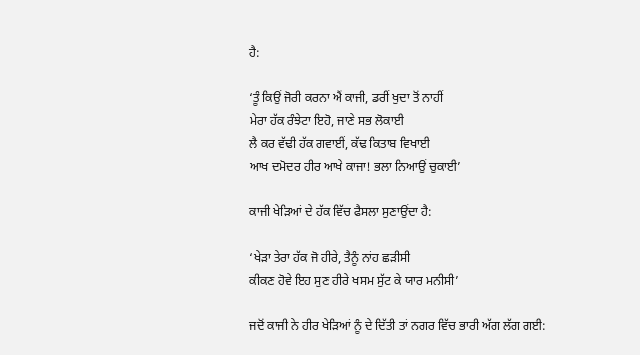ਹੈ:

‘ਤੂੰ ਕਿਉਂ ਜੋਰੀ ਕਰਨਾ ਐਂ ਕਾਜੀ, ਡਰੀਂ ਖੁਦਾ ਤੋਂ ਨਾਹੀਂ
ਮੇਰਾ ਹੱਕ ਰੰਝੇਟਾ ਇਹੋ, ਜਾਣੇ ਸਭ ਲੋਕਾਈ
ਲੈ ਕਰ ਵੱਢੀ ਹੱਕ ਗਵਾਈਂ, ਕੱਢ ਕਿਤਾਬ ਵਿਖਾਈ
ਆਖ ਦਮੋਦਰ ਹੀਰ ਆਖੇ ਕਾਜਾ! ਭਲਾ ਨਿਆਉਂ ਚੁਕਾਈ’

ਕਾਜੀ ਖੇੜਿਆਂ ਦੇ ਹੱਕ ਵਿੱਚ ਫੈਸਲਾ ਸੁਣਾਉਂਦਾ ਹੈ:

‘ਖੇੜਾ ਤੇਰਾ ਹੱਕ ਜੋ ਹੀਰੇ, ਤੈਨੂੰ ਨਾਂਹ ਛੜੀਸੀ
ਕੀਕਣ ਹੋਵੇ ਇਹ ਸੁਣ ਹੀਰੇ ਖਸਮ ਸੁੱਟ ਕੇ ਯਾਰ ਮਨੀਸੀ’

ਜਦੋਂ ਕਾਜੀ ਨੇ ਹੀਰ ਖੇੜਿਆਂ ਨੂੰ ਦੇ ਦਿੱਤੀ ਤਾਂ ਨਗਰ ਵਿੱਚ ਭਾਰੀ ਅੱਗ ਲੱਗ ਗਈ: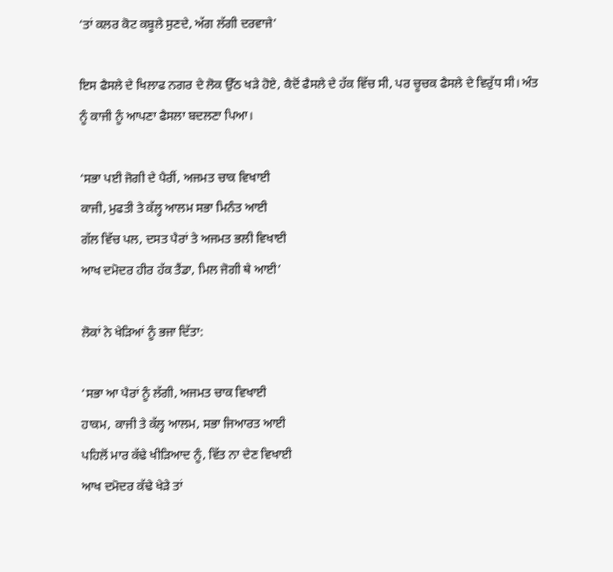‘ਤਾਂ ਕਲਰ ਕੋਟ ਕਬੂਲੇ ਸੁਣਦੇ, ਅੱਗ ਲੱਗੀ ਦਰਵਾਜੇ’

ਇਸ ਫੈਸਲੇ ਦੇ ਖਿਲਾਫ ਨਗਰ ਦੇ ਲੋਕ ਉੱਠ ਖੜੇ ਹੋਏ, ਕੈਦੋਂ ਫੈਸਲੇ ਦੇ ਹੱਕ ਵਿੱਚ ਸੀ, ਪਰ ਚੂਚਕ ਫੈਸਲੇ ਦੇ ਵਿਰੁੱਧ ਸੀ। ਅੰਤ ਨੂੰ ਕਾਜੀ ਨੂੰ ਆਪਣਾ ਫੈਸਲਾ ਬਦਲਣਾ ਪਿਆ।

‘ਸਭਾ ਪਈ ਜੋਗੀ ਦੇ ਪੈਰੀਂ, ਅਜਮਤ ਚਾਕ ਵਿਖਾਈ
ਕਾਜੀ, ਮੁਫਤੀ ਤੇ ਕੱਲ੍ਹ ਆਲਮ ਸਭਾ ਮਿਨੰਤ ਆਈ
ਗੱਲ ਵਿੱਚ ਪਲ, ਦਸਤ ਪੈਰਾਂ ਤੇ ਅਜਮਤ ਭਲੀ ਵਿਖਾਈ
ਆਖ ਦਮੋਦਰ ਹੀਰ ਹੱਕ ਤੈਂਡਾ, ਮਿਲ ਜੋਗੀ ਥੇ ਆਈ’

ਲੋਕਾਂ ਨੇ ਖੇੜਿਆਂ ਨੂੰ ਭਜਾ ਦਿੱਤਾ:

‘ਸਭਾ ਆ ਪੈਰਾਂ ਨੂੰ ਲੱਗੀ, ਅਜਮਤ ਚਾਕ ਵਿਖਾਈ
ਹਾਕਮ, ਕਾਜੀ ਤੇ ਕੱਲ੍ਹ ਆਲਮ, ਸਭਾ ਜਿਆਰਤ ਆਈ
ਪਹਿਲੋਂ ਮਾਰ ਕੱਢੇ ਖੀੜਿਆਦ ਨੂੰ, ਵਿੱਤ ਨਾ ਦੇਣ ਵਿਖਾਈ
ਆਖ ਦਮੋਦਰ ਕੱਢੇ ਖੇੜੇ ਤਾਂ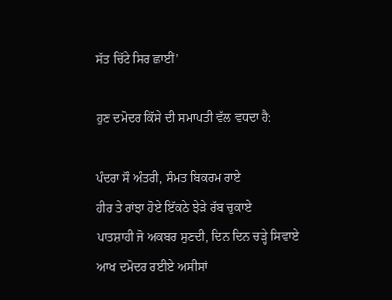ਸੱਤ ਚਿੱਟੇ ਸਿਰ ਛਾਈਂ’

ਹੁਣ ਦਮੋਦਰ ਕਿੱਸੇ ਦੀ ਸਮਾਪਤੀ ਵੱਲ ਵਧਦਾ ਹੈ:

ਪੰਦਰਾ ਸੌ ਅੰਤਰੀ, ਸੰਮਤ ਬਿਕਰਮ ਰਾਏ
ਹੀਰ ਤੇ ਰਾਂਝਾ ਹੋਏ ਇੱਕਠੇ ਝੇੜੇ ਰੱਬ ਚੁਕਾਏ
ਪਾਤਸ਼ਾਹੀ ਜੋ ਅਕਬਰ ਸੁਣਦੀ, ਦਿਨ ਦਿਨ ਚੜ੍ਹੇ ਸਿਵਾਏ
ਆਖ ਦਮੋਦਰ ਰਈਏ ਅਸੀਸਾਂ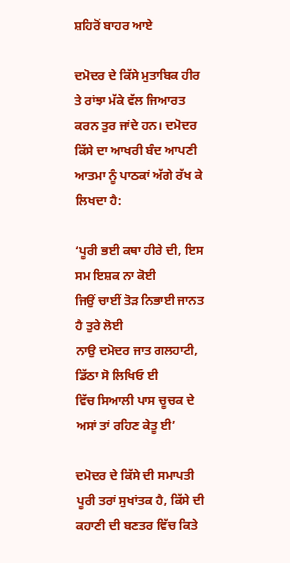ਸ਼ਹਿਰੋਂ ਬਾਹਰ ਆਏ

ਦਮੋਦਰ ਦੇ ਕਿੱਸੇ ਮੁਤਾਬਿਕ ਹੀਰ ਤੇ ਰਾਂਝਾ ਮੱਕੇ ਵੱਲ ਜਿਆਰਤ ਕਰਨ ਤੁਰ ਜਾਂਦੇ ਹਨ। ਦਮੋਦਰ ਕਿੱਸੇ ਦਾ ਆਖਰੀ ਬੰਦ ਆਪਣੀ ਆਤਮਾ ਨੂੰ ਪਾਠਕਾਂ ਅੱਗੇ ਰੱਖ ਕੇ ਲਿਖਦਾ ਹੈ:

‘ਪੂਰੀ ਭਈ ਕਥਾ ਹੀਰੇ ਦੀ, ਇਸ ਸਮ ਇਸ਼ਕ ਨਾ ਕੋਈ
ਜਿਉਂ ਚਾਈਂ ਤੋੜ ਨਿਭਾਈ ਜਾਨਤ ਹੈ ਤੁਰੇ ਲੋਈ
ਨਾਉ ਦਮੋਦਰ ਜਾਤ ਗਲਹਾਟੀ, ਡਿੱਠਾ ਸੋ ਲਿਖਿਓ ਈ
ਵਿੱਚ ਸਿਆਲੀ ਪਾਸ ਚੂਚਕ ਦੇ ਅਸਾਂ ਤਾਂ ਰਹਿਣ ਕੇਤੂ ਈ’

ਦਮੋਦਰ ਦੇ ਕਿੱਸੇ ਦੀ ਸਮਾਪਤੀ ਪੂਰੀ ਤਰਾਂ ਸੁਖਾਂਤਕ ਹੈ, ਕਿੱਸੇ ਦੀ ਕਹਾਣੀ ਦੀ ਬਣਤਰ ਵਿੱਚ ਕਿਤੇ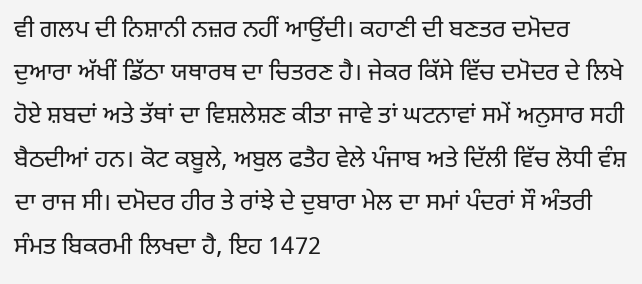ਵੀ ਗਲਪ ਦੀ ਨਿਸ਼ਾਨੀ ਨਜ਼ਰ ਨਹੀਂ ਆਉਂਦੀ। ਕਹਾਣੀ ਦੀ ਬਣਤਰ ਦਮੋਦਰ ਦੁਆਰਾ ਅੱਖੀਂ ਡਿੱਠਾ ਯਥਾਰਥ ਦਾ ਚਿਤਰਣ ਹੈ। ਜੇਕਰ ਕਿੱਸੇ ਵਿੱਚ ਦਮੋਦਰ ਦੇ ਲਿਖੇ ਹੋਏ ਸ਼ਬਦਾਂ ਅਤੇ ਤੱਥਾਂ ਦਾ ਵਿਸ਼ਲੇਸ਼ਣ ਕੀਤਾ ਜਾਵੇ ਤਾਂ ਘਟਨਾਵਾਂ ਸਮੇਂ ਅਨੁਸਾਰ ਸਹੀ ਬੈਠਦੀਆਂ ਹਨ। ਕੋਟ ਕਬੂਲੇ, ਅਬੁਲ ਫਤੈਹ ਵੇਲੇ ਪੰਜਾਬ ਅਤੇ ਦਿੱਲੀ ਵਿੱਚ ਲੋਧੀ ਵੰਸ਼ ਦਾ ਰਾਜ ਸੀ। ਦਮੋਦਰ ਹੀਰ ਤੇ ਰਾਂਝੇ ਦੇ ਦੁਬਾਰਾ ਮੇਲ ਦਾ ਸਮਾਂ ਪੰਦਰਾਂ ਸੌ ਅੰਤਰੀ ਸੰਮਤ ਬਿਕਰਮੀ ਲਿਖਦਾ ਹੈ, ਇਹ 1472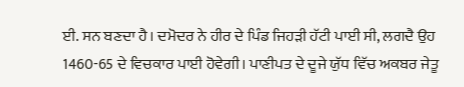ਈ. ਸਨ ਬਣਦਾ ਹੈ। ਦਮੋਦਰ ਨੇ ਹੀਰ ਦੇ ਪਿੰਡ ਜਿਹੜੀ ਹੱਟੀ ਪਾਈ ਸੀ, ਲਗਦੈ ਉਹ 1460-65 ਦੇ ਵਿਚਕਾਰ ਪਾਈ ਹੋਵੇਗੀ। ਪਾਣੀਪਤ ਦੇ ਦੂਜੇ ਯੁੱਧ ਵਿੱਚ ਅਕਬਰ ਜੇਤੂ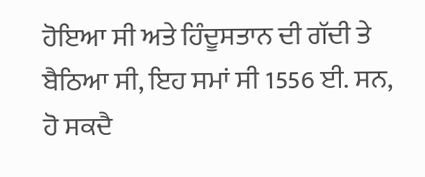ਹੋਇਆ ਸੀ ਅਤੇ ਹਿੰਦੂਸਤਾਨ ਦੀ ਗੱਦੀ ਤੇ ਬੈਠਿਆ ਸੀ, ਇਹ ਸਮਾਂ ਸੀ 1556 ਈ. ਸਨ, ਹੋ ਸਕਦੈ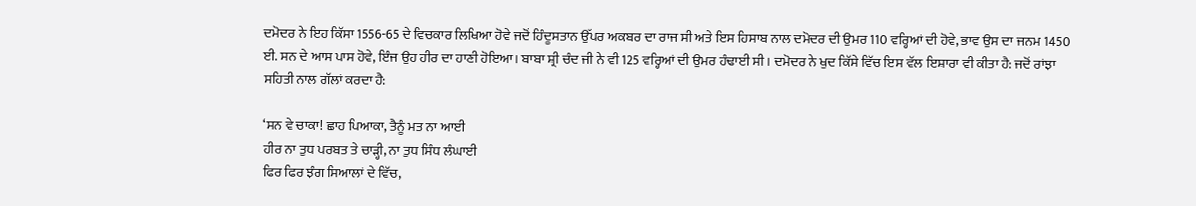ਦਮੋਦਰ ਨੇ ਇਹ ਕਿੱਸਾ 1556-65 ਦੇ ਵਿਚਕਾਰ ਲਿਖਿਆ ਹੋਵੇ ਜਦੋਂ ਹਿੰਦੂਸਤਾਨ ਉੱਪਰ ਅਕਬਰ ਦਾ ਰਾਜ ਸੀ ਅਤੇ ਇਸ ਹਿਸਾਬ ਨਾਲ ਦਮੋਦਰ ਦੀ ਉਮਰ 110 ਵਰ੍ਹਿਆਂ ਦੀ ਹੋਵੇ, ਭਾਵ ਉਸ ਦਾ ਜਨਮ 1450 ਈ. ਸਨ ਦੇ ਆਸ ਪਾਸ ਹੋਵੇ, ਇੰਜ ਉਹ ਹੀਰ ਦਾ ਹਾਣੀ ਹੋਇਆ। ਬਾਬਾ ਸ਼੍ਰੀ ਚੰਦ ਜੀ ਨੇ ਵੀ 125 ਵਰ੍ਹਿਆਂ ਦੀ ਉਮਰ ਹੰਢਾਈ ਸੀ। ਦਮੋਦਰ ਨੇ ਖੁਦ ਕਿੱਸੇ ਵਿੱਚ ਇਸ ਵੱਲ ਇਸ਼ਾਰਾ ਵੀ ਕੀਤਾ ਹੈ: ਜਦੋਂ ਰਾਂਝਾ ਸਹਿਤੀ ਨਾਲ ਗੱਲਾਂ ਕਰਦਾ ਹੈ:

‘ਸਨ ਵੇ ਚਾਕਾ! ਛਾਹ ਪਿਆਕਾ, ਤੈਨੂੰ ਮਤ ਨਾ ਆਈ
ਹੀਰ ਨਾ ਤੁਧ ਪਰਬਤ ਤੇ ਚਾੜ੍ਹੀ, ਨਾ ਤੁਧ ਸਿੰਧ ਲੰਘਾਈ
ਫਿਰ ਫਿਰ ਝੰਗ ਸਿਆਲਾਂ ਦੇ ਵਿੱਚ,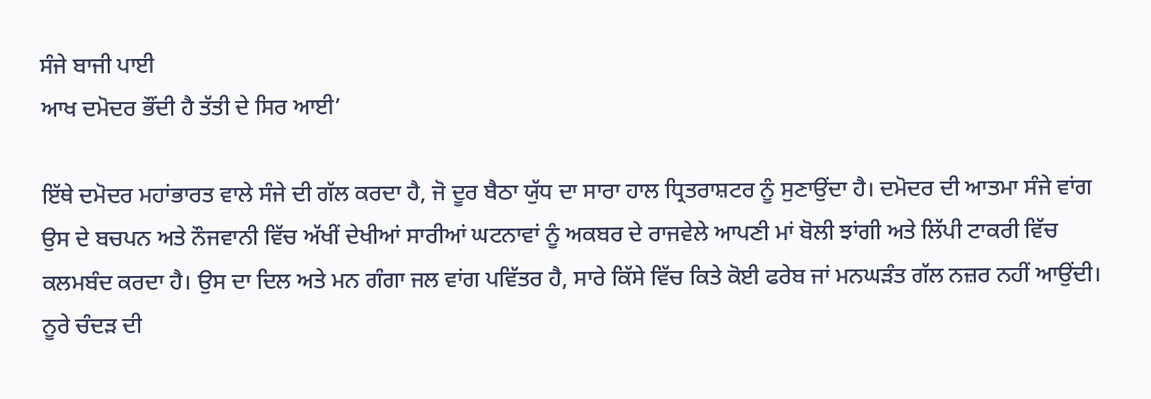ਸੰਜੇ ਬਾਜੀ ਪਾਈ
ਆਖ ਦਮੋਦਰ ਭੌਂਦੀ ਹੈ ਤੱਤੀ ਦੇ ਸਿਰ ਆਈ’

ਇੱਥੇ ਦਮੋਦਰ ਮਹਾਂਭਾਰਤ ਵਾਲੇ ਸੰਜੇ ਦੀ ਗੱਲ ਕਰਦਾ ਹੈ, ਜੋ ਦੂਰ ਬੈਠਾ ਯੁੱਧ ਦਾ ਸਾਰਾ ਹਾਲ ਧ੍ਰਿਤਰਾਸ਼ਟਰ ਨੂੰ ਸੁਣਾਉਂਦਾ ਹੈ। ਦਮੋਦਰ ਦੀ ਆਤਮਾ ਸੰਜੇ ਵਾਂਗ ਉਸ ਦੇ ਬਚਪਨ ਅਤੇ ਨੌਜਵਾਨੀ ਵਿੱਚ ਅੱਖੀਂ ਦੇਖੀਆਂ ਸਾਰੀਆਂ ਘਟਨਾਵਾਂ ਨੂੰ ਅਕਬਰ ਦੇ ਰਾਜਵੇਲੇ ਆਪਣੀ ਮਾਂ ਬੋਲੀ ਝਾਂਗੀ ਅਤੇ ਲਿੱਪੀ ਟਾਕਰੀ ਵਿੱਚ ਕਲਮਬੰਦ ਕਰਦਾ ਹੈ। ਉਸ ਦਾ ਦਿਲ ਅਤੇ ਮਨ ਗੰਗਾ ਜਲ ਵਾਂਗ ਪਵਿੱਤਰ ਹੈ, ਸਾਰੇ ਕਿੱਸੇ ਵਿੱਚ ਕਿਤੇ ਕੋਈ ਫਰੇਬ ਜਾਂ ਮਨਘੜੰਤ ਗੱਲ ਨਜ਼ਰ ਨਹੀਂ ਆਉਂਦੀ। ਨੂਰੇ ਚੰਦੜ ਦੀ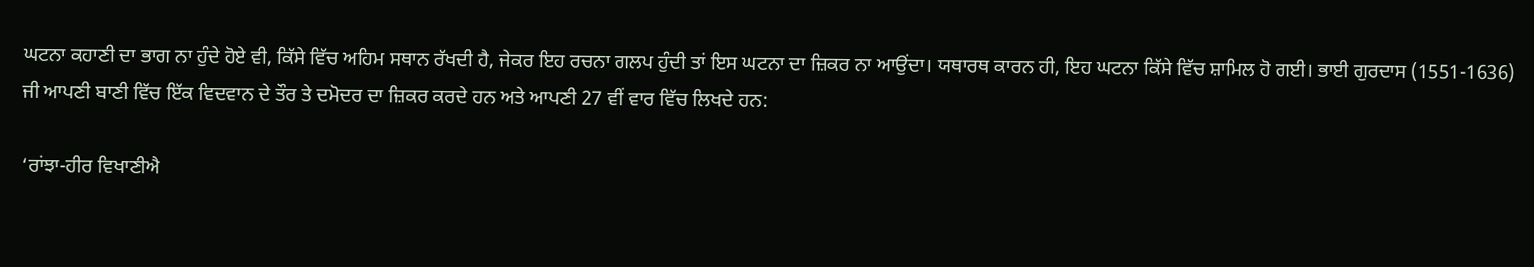ਘਟਨਾ ਕਹਾਣੀ ਦਾ ਭਾਗ ਨਾ ਹੁੰਦੇ ਹੋਏ ਵੀ, ਕਿੱਸੇ ਵਿੱਚ ਅਹਿਮ ਸਥਾਨ ਰੱਖਦੀ ਹੈ, ਜੇਕਰ ਇਹ ਰਚਨਾ ਗਲਪ ਹੁੰਦੀ ਤਾਂ ਇਸ ਘਟਨਾ ਦਾ ਜ਼ਿਕਰ ਨਾ ਆਉਂਦਾ। ਯਥਾਰਥ ਕਾਰਨ ਹੀ, ਇਹ ਘਟਨਾ ਕਿੱਸੇ ਵਿੱਚ ਸ਼ਾਮਿਲ ਹੋ ਗਈ। ਭਾਈ ਗੁਰਦਾਸ (1551-1636) ਜੀ ਆਪਣੀ ਬਾਣੀ ਵਿੱਚ ਇੱਕ ਵਿਦਵਾਨ ਦੇ ਤੌਰ ਤੇ ਦਮੋਦਰ ਦਾ ਜ਼ਿਕਰ ਕਰਦੇ ਹਨ ਅਤੇ ਆਪਣੀ 27 ਵੀਂ ਵਾਰ ਵਿੱਚ ਲਿਖਦੇ ਹਨ:

‘ਰਾਂਝਾ-ਹੀਰ ਵਿਖਾਣੀਐ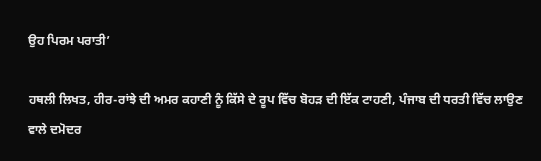ਉਹ ਪਿਰਮ ਪਰਾਤੀ’

ਹਥਲੀ ਲਿਖਤ, ਹੀਰ-ਰਾਂਝੇ ਦੀ ਅਮਰ ਕਹਾਣੀ ਨੂੰ ਕਿੱਸੇ ਦੇ ਰੂਪ ਵਿੱਚ ਬੋਹੜ ਦੀ ਇੱਕ ਟਾਹਣੀ, ਪੰਜਾਬ ਦੀ ਧਰਤੀ ਵਿੱਚ ਲਾਉਣ ਵਾਲੇ ਦਮੋਦਰ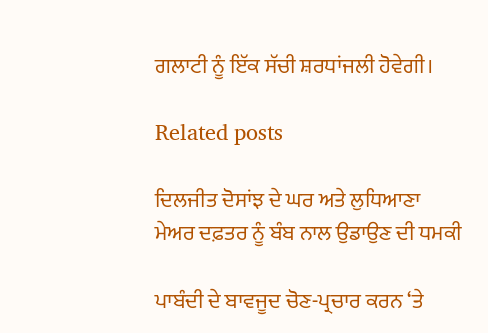ਗਲਾਟੀ ਨੂੰ ਇੱਕ ਸੱਚੀ ਸ਼ਰਧਾਂਜਲੀ ਹੋਵੇਗੀ।

Related posts

ਦਿਲਜੀਤ ਦੋਸਾਂਝ ਦੇ ਘਰ ਅਤੇ ਲੁਧਿਆਣਾ ਮੇਅਰ ਦਫ਼ਤਰ ਨੂੰ ਬੰਬ ਨਾਲ ਉਡਾਉਣ ਦੀ ਧਮਕੀ

ਪਾਬੰਦੀ ਦੇ ਬਾਵਜੂਦ ਚੋਣ-ਪ੍ਰਚਾਰ ਕਰਨ ‘ਤੇ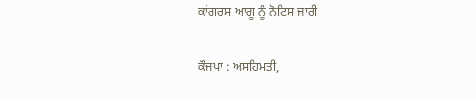ਕਾਂਗਰਸ ਆਗੂ ਨੂੰ ਨੋਟਿਸ ਜਾਰੀ

ਕੌਜਪਾ : ਅਸਹਿਮਤੀ,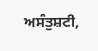ਅਸੰਤੁਸ਼ਟੀ,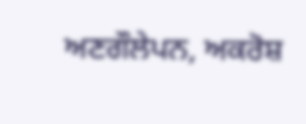ਅਣਗੌਲੇਪਨ, ਅਕਰੋਸ਼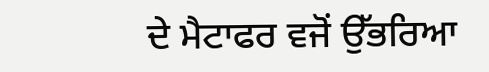ਦੇ ਮੈਟਾਫਰ ਵਜੋਂ ਉੱਭਰਿਆ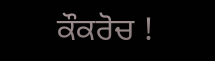ਕੌਕਰੋਚ !